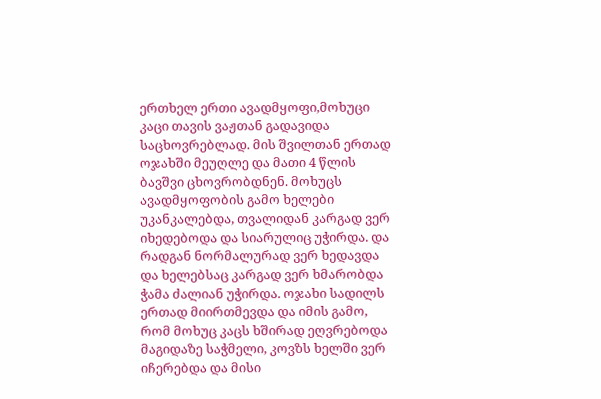ერთხელ ერთი ავადმყოფი,მოხუცი კაცი თავის ვაჟთან გადავიდა საცხოვრებლად. მის შვილთან ერთად ოჯახში მეუღლე და მათი 4 წლის ბავშვი ცხოვრობდნენ. მოხუცს ავადმყოფობის გამო ხელები უკანკალებდა, თვალიდან კარგად ვერ იხედებოდა და სიარულიც უჭირდა. და რადგან ნორმალურად ვერ ხედავდა და ხელებსაც კარგად ვერ ხმარობდა ჭამა ძალიან უჭირდა. ოჯახი სადილს ერთად მიირთმევდა და იმის გამო, რომ მოხუც კაცს ხშირად ეღვრებოდა მაგიდაზე საჭმელი, კოვზს ხელში ვერ იჩერებდა და მისი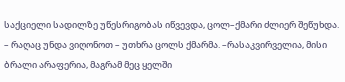საქციელი სადილზე უწესრიგობას იწვევდა, ცოლ–ქმარი ძლიერ შეწუხდა. – რაღაც უნდა ვიღონოთ – უთხრა ცოლს ქმარმა. –რასაკვირველია, მისი ბრალი არაფერია, მაგრამ მეც ყელში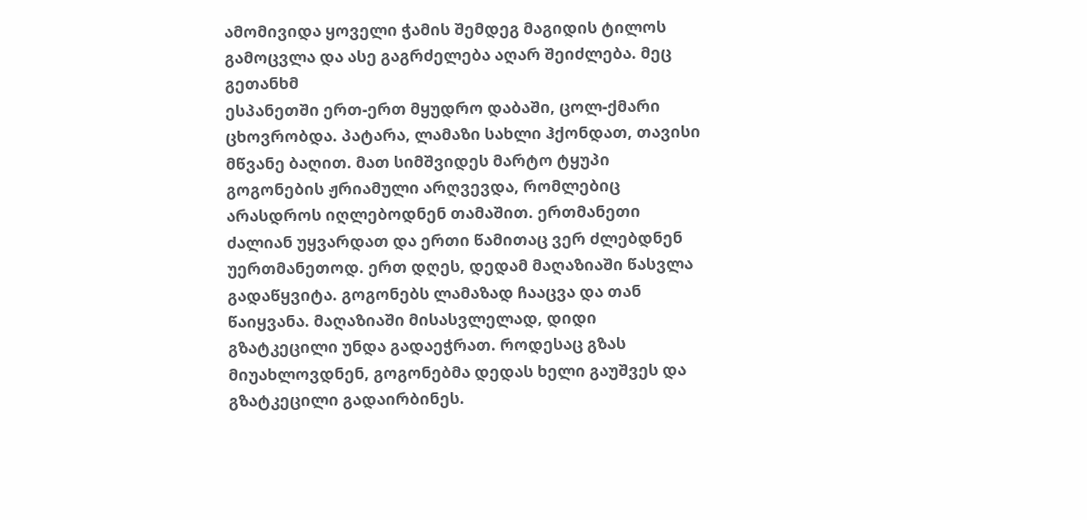ამომივიდა ყოველი ჭამის შემდეგ მაგიდის ტილოს გამოცვლა და ასე გაგრძელება აღარ შეიძლება. მეც გეთანხმ
ესპანეთში ერთ-ერთ მყუდრო დაბაში, ცოლ-ქმარი ცხოვრობდა. პატარა, ლამაზი სახლი ჰქონდათ, თავისი მწვანე ბაღით. მათ სიმშვიდეს მარტო ტყუპი გოგონების ჟრიამული არღვევდა, რომლებიც არასდროს იღლებოდნენ თამაშით. ერთმანეთი ძალიან უყვარდათ და ერთი წამითაც ვერ ძლებდნენ უერთმანეთოდ. ერთ დღეს, დედამ მაღაზიაში წასვლა გადაწყვიტა. გოგონებს ლამაზად ჩააცვა და თან წაიყვანა. მაღაზიაში მისასვლელად, დიდი გზატკეცილი უნდა გადაეჭრათ. როდესაც გზას მიუახლოვდნენ, გოგონებმა დედას ხელი გაუშვეს და გზატკეცილი გადაირბინეს.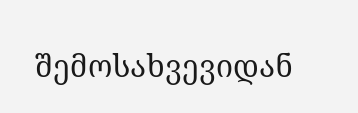შემოსახვევიდან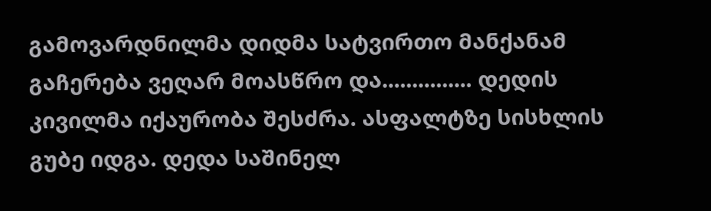გამოვარდნილმა დიდმა სატვირთო მანქანამ გაჩერება ვეღარ მოასწრო და............... დედის კივილმა იქაურობა შესძრა. ასფალტზე სისხლის გუბე იდგა. დედა საშინელ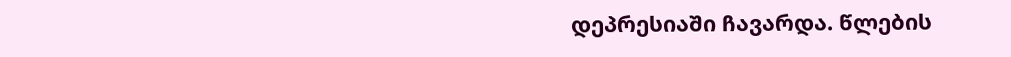დეპრესიაში ჩავარდა. წლების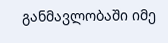განმავლობაში იმე